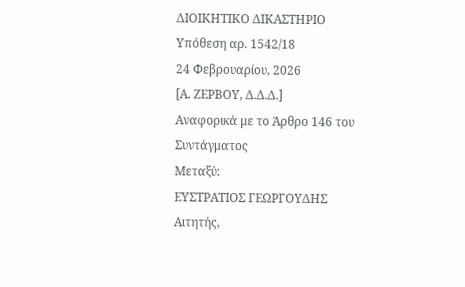ΔΙΟΙΚΗΤΙΚΟ ΔΙΚΑΣΤΗΡΙΟ
Υπόθεση αρ. 1542/18
24 Φεβρουαρίου, 2026
[Α. ΖΕΡΒΟΥ, Δ.Δ.Δ.]
Αναφορικά με το Άρθρο 146 του Συντάγματος
Μεταξύ:
ΕΥΣΤΡΑΤΙΟΣ ΓΕΩΡΓΟΥΔΗΣ
Αιτητής,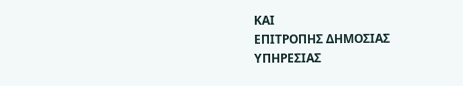ΚΑΙ
ΕΠΙΤΡΟΠΗΣ ΔΗΜΟΣΙΑΣ ΥΠΗΡΕΣΙΑΣ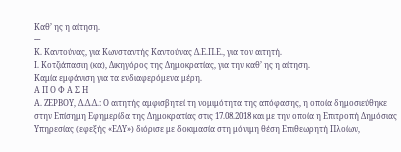Καθ’ ης η αίτηση.
---
Κ. Καντούνας, για Κωνσταντής Καντούνας Δ.Ε.Π.Ε., για τον αιτητή.
Ι. Κοτζιάπασιη (κα), Δικηγόρος της Δημοκρατίας, για την καθ’ ης η αίτηση.
Καμία εμφάνιση για τα ενδιαφερόμενα μέρη.
Α Π Ο Φ Α Σ Η
Α. ΖΕΡΒΟΥ, Δ.Δ.Δ.: Ο αιτητής αμφισβητεί τη νομιμότητα της απόφασης, η οποία δημοσιεύθηκε στην Επίσημη Εφημερίδα της Δημοκρατίας στις 17.08.2018 και με την οποία η Επιτροπή Δημόσιας Υπηρεσίας (εφεξής «ΕΔΥ») διόρισε με δοκιμασία στη μόνιμη θέση Επιθεωρητή Πλοίων,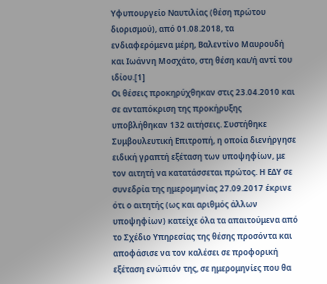Υφυπουργείο Ναυτιλίας (θέση πρώτου διορισμού), από 01.08.2018, τα ενδιαφερόμενα μέρη, Βαλεντίνο Μαυρουδή και Ιωάννη Μοσχάτο, στη θέση και/ή αντί του ιδίου.[1]
Οι θέσεις προκηρύχθηκαν στις 23.04.2010 και σε ανταπόκριση της προκήρυξης υποβλήθηκαν 132 αιτήσεις. Συστήθηκε Συμβουλευτική Επιτροπή, η οποία διενήργησε ειδική γραπτή εξέταση των υποψηφίων, με τον αιτητή να κατατάσσεται πρώτος. Η ΕΔΥ σε συνεδρία της ημερομηνίας 27.09.2017 έκρινε ότι ο αιτητής (ως και αριθμός άλλων υποψηφίων) κατείχε όλα τα απαιτούμενα από το Σχέδιο Υπηρεσίας της θέσης προσόντα και αποφάσισε να τον καλέσει σε προφορική εξέταση ενώπιόν της, σε ημερομηνίες που θα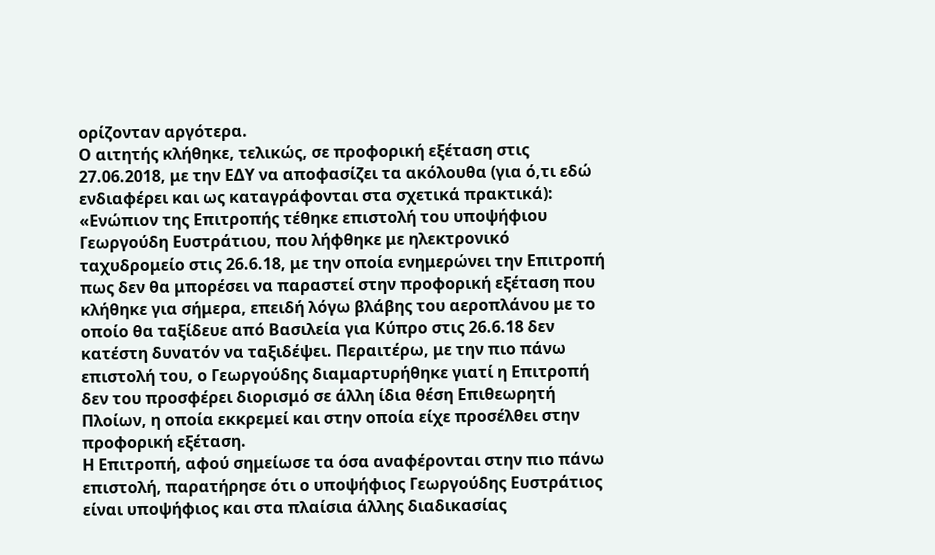ορίζονταν αργότερα.
Ο αιτητής κλήθηκε, τελικώς, σε προφορική εξέταση στις 27.06.2018, με την ΕΔΥ να αποφασίζει τα ακόλουθα (για ό,τι εδώ ενδιαφέρει και ως καταγράφονται στα σχετικά πρακτικά):
«Ενώπιον της Επιτροπής τέθηκε επιστολή του υποψήφιου Γεωργούδη Ευστράτιου, που λήφθηκε με ηλεκτρονικό ταχυδρομείο στις 26.6.18, με την οποία ενημερώνει την Επιτροπή πως δεν θα μπορέσει να παραστεί στην προφορική εξέταση που κλήθηκε για σήμερα, επειδή λόγω βλάβης του αεροπλάνου με το οποίο θα ταξίδευε από Βασιλεία για Κύπρο στις 26.6.18 δεν κατέστη δυνατόν να ταξιδέψει. Περαιτέρω, με την πιο πάνω επιστολή του, ο Γεωργούδης διαμαρτυρήθηκε γιατί η Επιτροπή δεν του προσφέρει διορισμό σε άλλη ίδια θέση Επιθεωρητή Πλοίων, η οποία εκκρεμεί και στην οποία είχε προσέλθει στην προφορική εξέταση.
Η Επιτροπή, αφού σημείωσε τα όσα αναφέρονται στην πιο πάνω επιστολή, παρατήρησε ότι ο υποψήφιος Γεωργούδης Ευστράτιος είναι υποψήφιος και στα πλαίσια άλλης διαδικασίας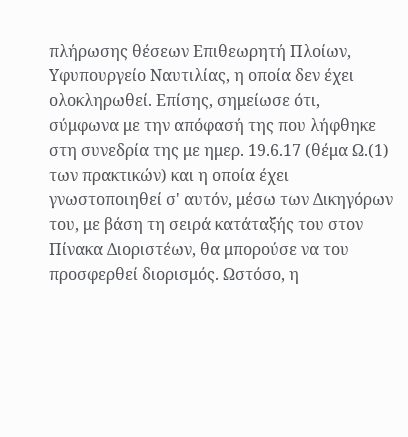πλήρωσης θέσεων Επιθεωρητή Πλοίων, Υφυπουργείο Ναυτιλίας, η οποία δεν έχει ολοκληρωθεί. Επίσης, σημείωσε ότι, σύμφωνα με την απόφασή της που λήφθηκε στη συνεδρία της με ημερ. 19.6.17 (θέμα Ω.(1) των πρακτικών) και η οποία έχει γνωστοποιηθεί σ' αυτόν, μέσω των Δικηγόρων του, με βάση τη σειρά κατάταξής του στον Πίνακα Διοριστέων, θα μπορούσε να του προσφερθεί διορισμός. Ωστόσο, η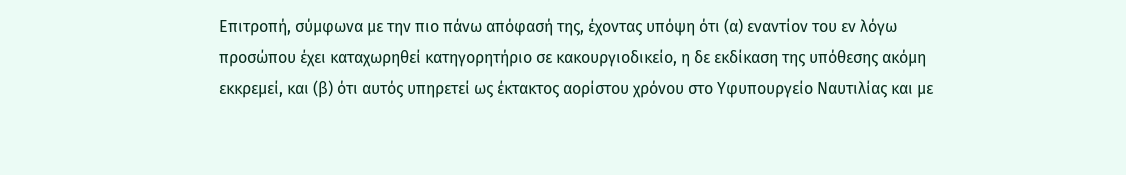Επιτροπή, σύμφωνα με την πιο πάνω απόφασή της, έχοντας υπόψη ότι (α) εναντίον του εν λόγω προσώπου έχει καταχωρηθεί κατηγορητήριο σε κακουργιοδικείο, η δε εκδίκαση της υπόθεσης ακόμη εκκρεμεί, και (β) ότι αυτός υπηρετεί ως έκτακτος αορίστου χρόνου στο Υφυπουργείο Ναυτιλίας και με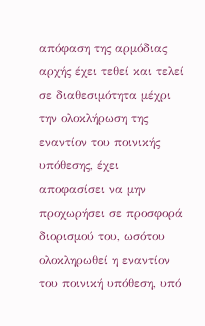απόφαση της αρμόδιας αρχής έχει τεθεί και τελεί σε διαθεσιμότητα μέχρι την ολοκλήρωση της εναντίον του ποινικής υπόθεσης, έχει αποφασίσει να μην προχωρήσει σε προσφορά διορισμού του, ωσότου ολοκληρωθεί η εναντίον του ποινική υπόθεση, υπό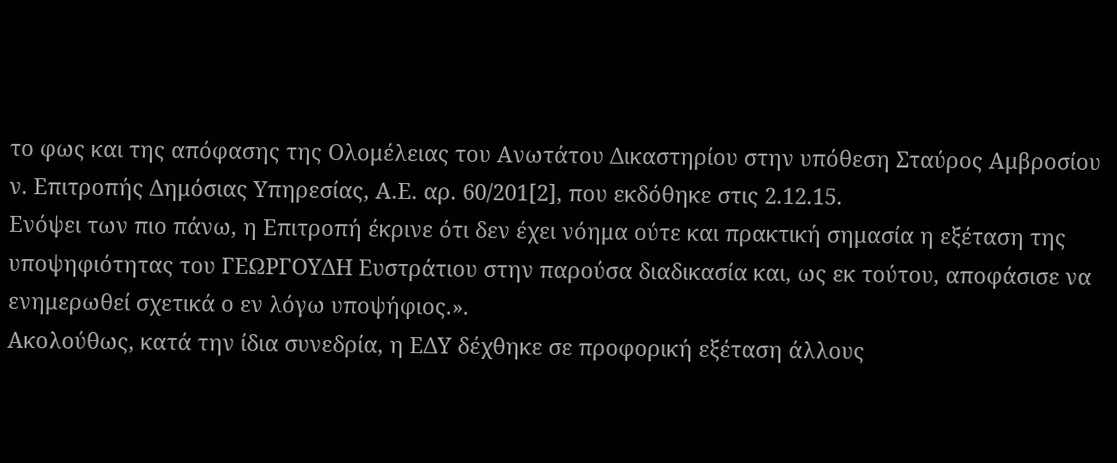το φως και της απόφασης της Ολομέλειας του Ανωτάτου Δικαστηρίου στην υπόθεση Σταύρος Αμβροσίου ν. Επιτροπής Δημόσιας Υπηρεσίας, Α.Ε. αρ. 60/201[2], που εκδόθηκε στις 2.12.15.
Ενόψει των πιο πάνω, η Επιτροπή έκρινε ότι δεν έχει νόημα ούτε και πρακτική σημασία η εξέταση της υποψηφιότητας του ΓΕΩΡΓΟΥΔΗ Ευστράτιου στην παρούσα διαδικασία και, ως εκ τούτου, αποφάσισε να ενημερωθεί σχετικά ο εν λόγω υποψήφιος.».
Ακολούθως, κατά την ίδια συνεδρία, η ΕΔΥ δέχθηκε σε προφορική εξέταση άλλους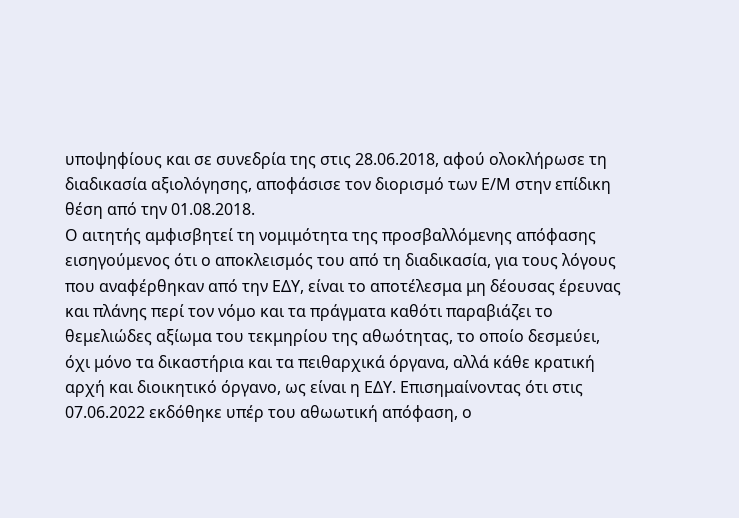υποψηφίους και σε συνεδρία της στις 28.06.2018, αφού ολοκλήρωσε τη διαδικασία αξιολόγησης, αποφάσισε τον διορισμό των Ε/Μ στην επίδικη θέση από την 01.08.2018.
Ο αιτητής αμφισβητεί τη νομιμότητα της προσβαλλόμενης απόφασης εισηγούμενος ότι ο αποκλεισμός του από τη διαδικασία, για τους λόγους που αναφέρθηκαν από την ΕΔΥ, είναι το αποτέλεσμα μη δέουσας έρευνας και πλάνης περί τον νόμο και τα πράγματα καθότι παραβιάζει το θεμελιώδες αξίωμα του τεκμηρίου της αθωότητας, το οποίο δεσμεύει, όχι μόνο τα δικαστήρια και τα πειθαρχικά όργανα, αλλά κάθε κρατική αρχή και διοικητικό όργανο, ως είναι η ΕΔΥ. Επισημαίνοντας ότι στις 07.06.2022 εκδόθηκε υπέρ του αθωωτική απόφαση, ο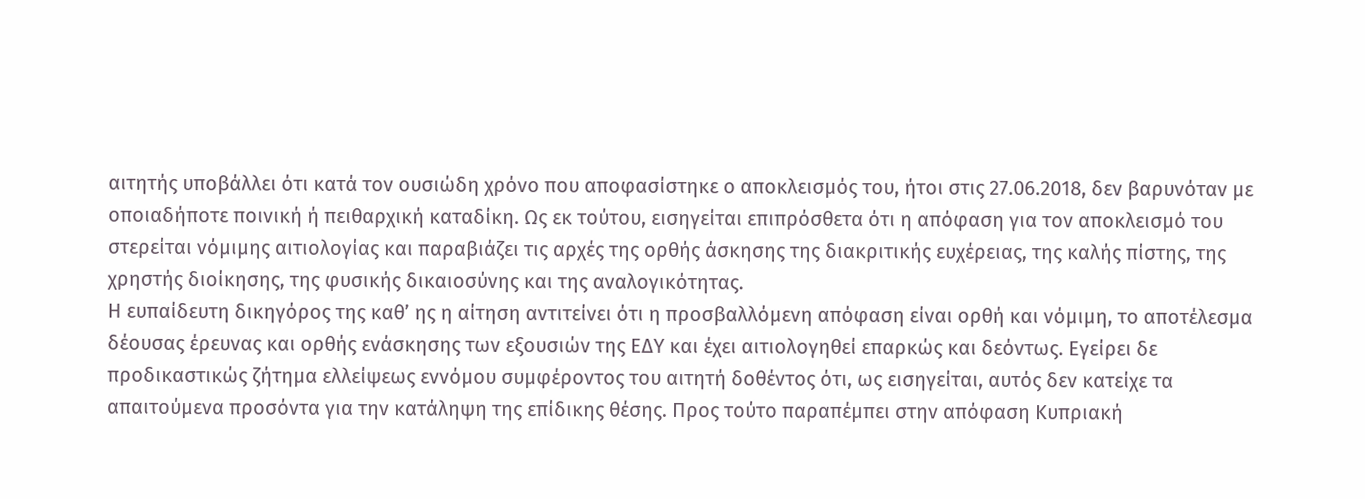αιτητής υποβάλλει ότι κατά τον ουσιώδη χρόνο που αποφασίστηκε ο αποκλεισμός του, ήτοι στις 27.06.2018, δεν βαρυνόταν με οποιαδήποτε ποινική ή πειθαρχική καταδίκη. Ως εκ τούτου, εισηγείται επιπρόσθετα ότι η απόφαση για τον αποκλεισμό του στερείται νόμιμης αιτιολογίας και παραβιάζει τις αρχές της ορθής άσκησης της διακριτικής ευχέρειας, της καλής πίστης, της χρηστής διοίκησης, της φυσικής δικαιοσύνης και της αναλογικότητας.
Η ευπαίδευτη δικηγόρος της καθ’ ης η αίτηση αντιτείνει ότι η προσβαλλόμενη απόφαση είναι ορθή και νόμιμη, το αποτέλεσμα δέουσας έρευνας και ορθής ενάσκησης των εξουσιών της ΕΔΥ και έχει αιτιολογηθεί επαρκώς και δεόντως. Εγείρει δε προδικαστικώς ζήτημα ελλείψεως εννόμου συμφέροντος του αιτητή δοθέντος ότι, ως εισηγείται, αυτός δεν κατείχε τα απαιτούμενα προσόντα για την κατάληψη της επίδικης θέσης. Προς τούτο παραπέμπει στην απόφαση Κυπριακή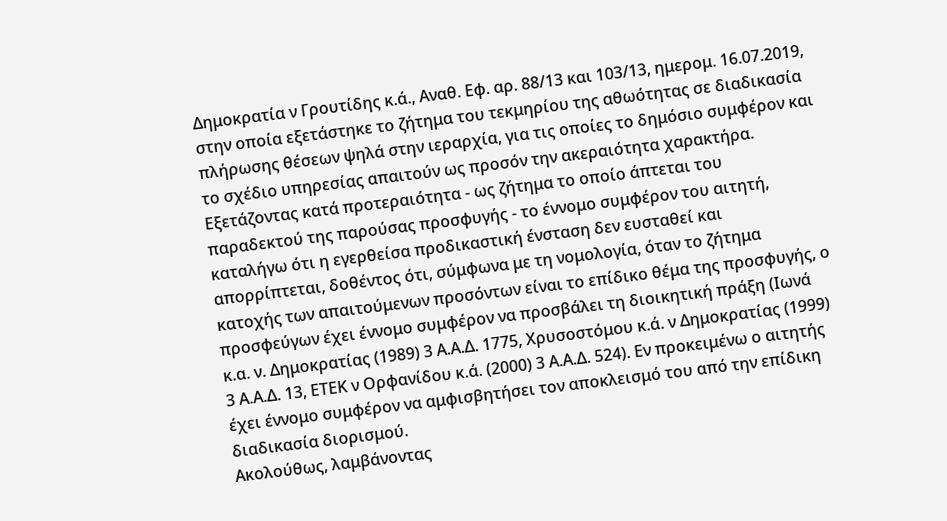Δημοκρατία ν Γρουτίδης κ.ά., Αναθ. Εφ. αρ. 88/13 και 103/13, ημερομ. 16.07.2019, στην οποία εξετάστηκε το ζήτημα του τεκμηρίου της αθωότητας σε διαδικασία πλήρωσης θέσεων ψηλά στην ιεραρχία, για τις οποίες το δημόσιο συμφέρον και το σχέδιο υπηρεσίας απαιτούν ως προσόν την ακεραιότητα χαρακτήρα.
Εξετάζοντας κατά προτεραιότητα - ως ζήτημα το οποίο άπτεται του παραδεκτού της παρούσας προσφυγής - το έννομο συμφέρον του αιτητή, καταλήγω ότι η εγερθείσα προδικαστική ένσταση δεν ευσταθεί και απορρίπτεται, δοθέντος ότι, σύμφωνα με τη νομολογία, όταν το ζήτημα κατοχής των απαιτούμενων προσόντων είναι το επίδικο θέμα της προσφυγής, ο προσφεύγων έχει έννομο συμφέρον να προσβάλει τη διοικητική πράξη (Ιωνά κ.α. ν. Δημοκρατίας (1989) 3 Α.Α.Δ. 1775, Χρυσοστόμου κ.ά. ν Δημοκρατίας (1999) 3 Α.Α.Δ. 13, ΕΤΕΚ ν Ορφανίδου κ.ά. (2000) 3 Α.Α.Δ. 524). Εν προκειμένω ο αιτητής έχει έννομο συμφέρον να αμφισβητήσει τον αποκλεισμό του από την επίδικη διαδικασία διορισμού.
Ακολούθως, λαμβάνοντας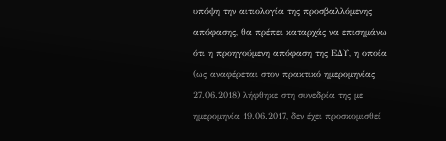υπόψη την αιτιολογία της προσβαλλόμενης απόφασης, θα πρέπει καταρχάς να επισημάνω ότι η προηγούμενη απόφαση της ΕΔΥ, η οποία (ως αναφέρεται στον πρακτικό ημερομηνίας 27.06.2018) λήφθηκε στη συνεδρία της με ημερομηνία 19.06.2017, δεν έχει προσκομισθεί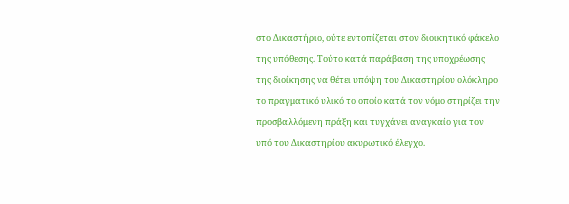στο Δικαστήριο, ούτε εντοπίζεται στον διοικητικό φάκελο της υπόθεσης. Τούτο κατά παράβαση της υποχρέωσης της διοίκησης να θέτει υπόψη του Δικαστηρίου ολόκληρο το πραγματικό υλικό το οποίο κατά τον νόμο στηρίζει την προσβαλλόμενη πράξη και τυγχάνει αναγκαίο για τον υπό του Δικαστηρίου ακυρωτικό έλεγχο.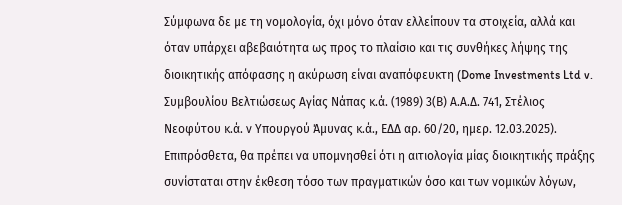Σύμφωνα δε με τη νομολογία, όχι μόνο όταν ελλείπουν τα στοιχεία, αλλά και όταν υπάρχει αβεβαιότητα ως προς το πλαίσιο και τις συνθήκες λήψης της διοικητικής απόφασης η ακύρωση είναι αναπόφευκτη (Dome Investments Ltd v. Συμβουλίου Βελτιώσεως Αγίας Νάπας κ.ά. (1989) 3(Β) Α.Α.Δ. 741, Στέλιος Νεοφύτου κ.ά. ν Υπουργού Άμυνας κ.ά., ΕΔΔ αρ. 60/20, ημερ. 12.03.2025).
Επιπρόσθετα, θα πρέπει να υπομνησθεί ότι η αιτιολογία μίας διοικητικής πράξης συνίσταται στην έκθεση τόσο των πραγματικών όσο και των νομικών λόγων,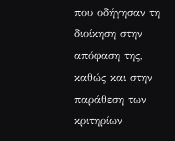που οδήγησαν τη διοίκηση στην απόφαση της, καθώς και στην παράθεση των κριτηρίων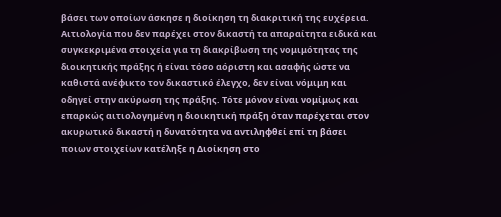βάσει των οποίων άσκησε η διοίκηση τη διακριτική της ευχέρεια. Αιτιολογία που δεν παρέχει στον δικαστή τα απαραίτητα ειδικά και συγκεκριμένα στοιχεία για τη διακρίβωση της νομιμότητας της διοικητικής πράξης ή είναι τόσο αόριστη και ασαφής ώστε να καθιστά ανέφικτο τον δικαστικό έλεγχο, δεν είναι νόμιμη και οδηγεί στην ακύρωση της πράξης. Τότε μόνον είναι νομίμως και επαρκώς αιτιολογημένη η διοικητική πράξη όταν παρέχεται στον ακυρωτικό δικαστή η δυνατότητα να αντιληφθεί επί τη βάσει ποιων στοιχείων κατέληξε η Διοίκηση στο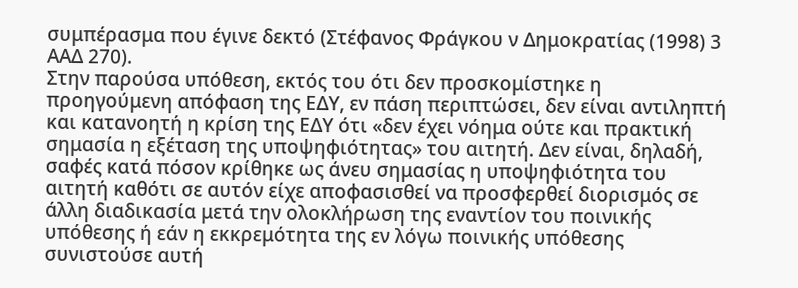συμπέρασμα που έγινε δεκτό (Στέφανος Φράγκου ν Δημοκρατίας (1998) 3 ΑΑΔ 270).
Στην παρούσα υπόθεση, εκτός του ότι δεν προσκομίστηκε η προηγούμενη απόφαση της ΕΔΥ, εν πάση περιπτώσει, δεν είναι αντιληπτή και κατανοητή η κρίση της ΕΔΥ ότι «δεν έχει νόημα ούτε και πρακτική σημασία η εξέταση της υποψηφιότητας» του αιτητή. Δεν είναι, δηλαδή, σαφές κατά πόσον κρίθηκε ως άνευ σημασίας η υποψηφιότητα του αιτητή καθότι σε αυτόν είχε αποφασισθεί να προσφερθεί διορισμός σε άλλη διαδικασία μετά την ολοκλήρωση της εναντίον του ποινικής υπόθεσης ή εάν η εκκρεμότητα της εν λόγω ποινικής υπόθεσης συνιστούσε αυτή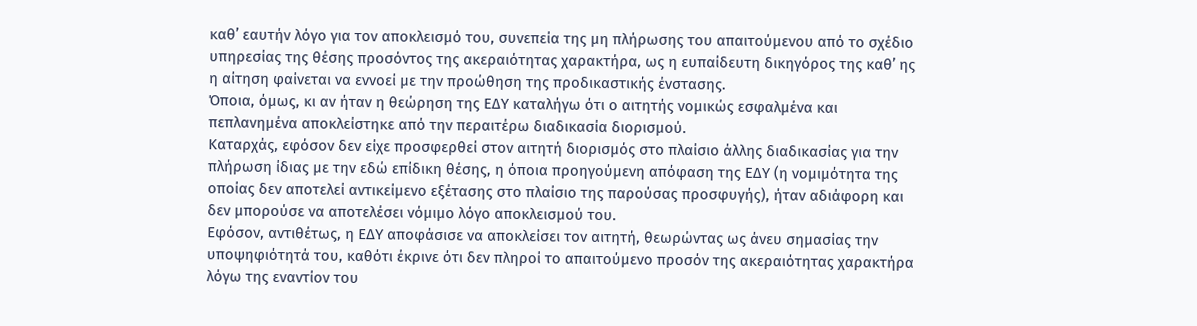καθ’ εαυτήν λόγο για τον αποκλεισμό του, συνεπεία της μη πλήρωσης του απαιτούμενου από το σχέδιο υπηρεσίας της θέσης προσόντος της ακεραιότητας χαρακτήρα, ως η ευπαίδευτη δικηγόρος της καθ’ ης η αίτηση φαίνεται να εννοεί με την προώθηση της προδικαστικής ένστασης.
Όποια, όμως, κι αν ήταν η θεώρηση της ΕΔΥ καταλήγω ότι ο αιτητής νομικώς εσφαλμένα και πεπλανημένα αποκλείστηκε από την περαιτέρω διαδικασία διορισμού.
Καταρχάς, εφόσον δεν είχε προσφερθεί στον αιτητή διορισμός στο πλαίσιο άλλης διαδικασίας για την πλήρωση ίδιας με την εδώ επίδικη θέσης, η όποια προηγούμενη απόφαση της ΕΔΥ (η νομιμότητα της οποίας δεν αποτελεί αντικείμενο εξέτασης στο πλαίσιο της παρούσας προσφυγής), ήταν αδιάφορη και δεν μπορούσε να αποτελέσει νόμιμο λόγο αποκλεισμού του.
Εφόσον, αντιθέτως, η ΕΔΥ αποφάσισε να αποκλείσει τον αιτητή, θεωρώντας ως άνευ σημασίας την υποψηφιότητά του, καθότι έκρινε ότι δεν πληροί το απαιτούμενο προσόν της ακεραιότητας χαρακτήρα λόγω της εναντίον του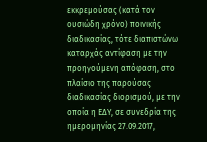εκκρεμούσας (κατά τον ουσιώδη χρόνο) ποινικής διαδικασίας, τότε διαπιστώνω καταρχάς αντίφαση με την προηγούμενη απόφαση, στο πλαίσιο της παρούσας διαδικασίας διορισμού, με την οποία η ΕΔΥ, σε συνεδρία της ημερομηνίας 27.09.2017,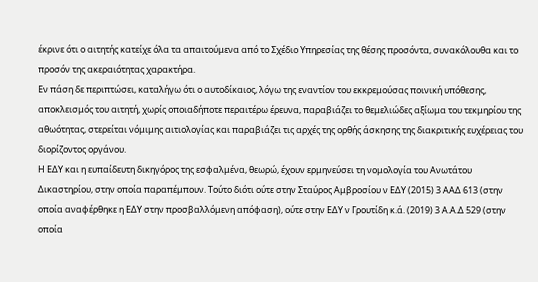έκρινε ότι ο αιτητής κατείχε όλα τα απαιτούμενα από το Σχέδιο Υπηρεσίας της θέσης προσόντα, συνακόλουθα και το προσόν της ακεραιότητας χαρακτήρα.
Εν πάση δε περιπτώσει, καταλήγω ότι ο αυτοδίκαιος, λόγω της εναντίον του εκκρεμούσας ποινική υπόθεσης, αποκλεισμός του αιτητή, χωρίς οποιαδήποτε περαιτέρω έρευνα, παραβιάζει το θεμελιώδες αξίωμα του τεκμηρίου της αθωότητας, στερείται νόμιμης αιτιολογίας και παραβιάζει τις αρχές της ορθής άσκησης της διακριτικής ευχέρειας του διορίζοντος οργάνου.
Η ΕΔΥ και η ευπαίδευτη δικηγόρος της εσφαλμένα, θεωρώ, έχουν ερμηνεύσει τη νομολογία του Ανωτάτου Δικαστηρίου, στην οποία παραπέμπουν. Τούτο διότι ούτε στην Σταύρος Αμβροσίου ν ΕΔΥ (2015) 3 ΑΑΔ 613 (στην οποία αναφέρθηκε η ΕΔΥ στην προσβαλλόμενη απόφαση), ούτε στην ΕΔΥ ν Γρουτίδη κ.ά. (2019) 3 Α.Α.Δ 529 (στην οποία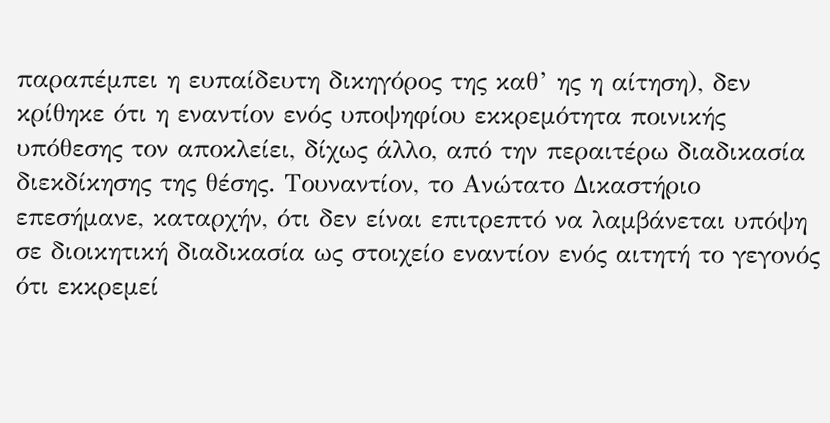παραπέμπει η ευπαίδευτη δικηγόρος της καθ’ ης η αίτηση), δεν κρίθηκε ότι η εναντίον ενός υποψηφίου εκκρεμότητα ποινικής υπόθεσης τον αποκλείει, δίχως άλλο, από την περαιτέρω διαδικασία διεκδίκησης της θέσης. Τουναντίον, το Ανώτατο Δικαστήριο επεσήμανε, καταρχήν, ότι δεν είναι επιτρεπτό να λαμβάνεται υπόψη σε διοικητική διαδικασία ως στοιχείο εναντίον ενός αιτητή το γεγονός ότι εκκρεμεί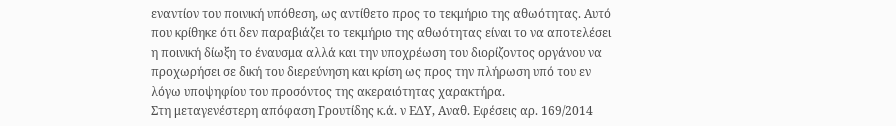εναντίον του ποινική υπόθεση, ως αντίθετο προς το τεκμήριο της αθωότητας. Αυτό που κρίθηκε ότι δεν παραβιάζει το τεκμήριο της αθωότητας είναι το να αποτελέσει η ποινική δίωξη το έναυσμα αλλά και την υποχρέωση του διορίζοντος οργάνου να προχωρήσει σε δική του διερεύνηση και κρίση ως προς την πλήρωση υπό του εν λόγω υποψηφίου του προσόντος της ακεραιότητας χαρακτήρα.
Στη μεταγενέστερη απόφαση Γρουτίδης κ.ά. ν ΕΔΥ, Αναθ. Εφέσεις αρ. 169/2014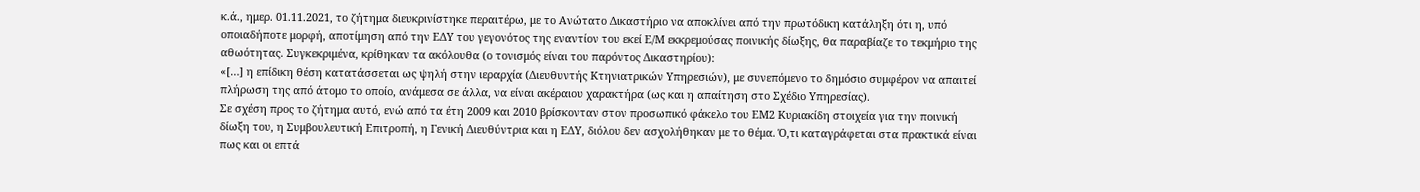κ.ά., ημερ. 01.11.2021, το ζήτημα διευκρινίστηκε περαιτέρω, με το Ανώτατο Δικαστήριο να αποκλίνει από την πρωτόδικη κατάληξη ότι η, υπό οποιαδήποτε μορφή, αποτίμηση από την ΕΔΥ του γεγονότος της εναντίον του εκεί Ε/Μ εκκρεμούσας ποινικής δίωξης, θα παραβίαζε το τεκμήριο της αθωότητας. Συγκεκριμένα, κρίθηκαν τα ακόλουθα (ο τονισμός είναι του παρόντος Δικαστηρίου):
«[…] η επίδικη θέση κατατάσσεται ως ψηλή στην ιεραρχία (Διευθυντής Κτηνιατρικών Υπηρεσιών), με συνεπόμενο το δημόσιο συμφέρον να απαιτεί πλήρωση της από άτομο το οποίο, ανάμεσα σε άλλα, να είναι ακέραιου χαρακτήρα (ως και η απαίτηση στο Σχέδιο Υπηρεσίας).
Σε σχέση προς το ζήτημα αυτό, ενώ από τα έτη 2009 και 2010 βρίσκονταν στον προσωπικό φάκελο του ΕΜ2 Κυριακίδη στοιχεία για την ποινική δίωξη του, η Συμβουλευτική Επιτροπή, η Γενική Διευθύντρια και η ΕΔΥ, διόλου δεν ασχολήθηκαν με το θέμα. Ό,τι καταγράφεται στα πρακτικά είναι πως και οι επτά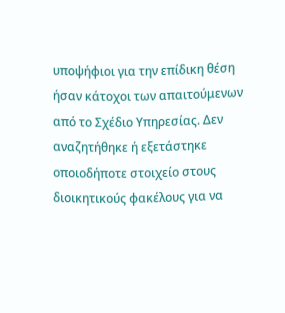υποψήφιοι για την επίδικη θέση ήσαν κάτοχοι των απαιτούμενων από το Σχέδιο Υπηρεσίας. Δεν αναζητήθηκε ή εξετάστηκε οποιοδήποτε στοιχείο στους διοικητικούς φακέλους για να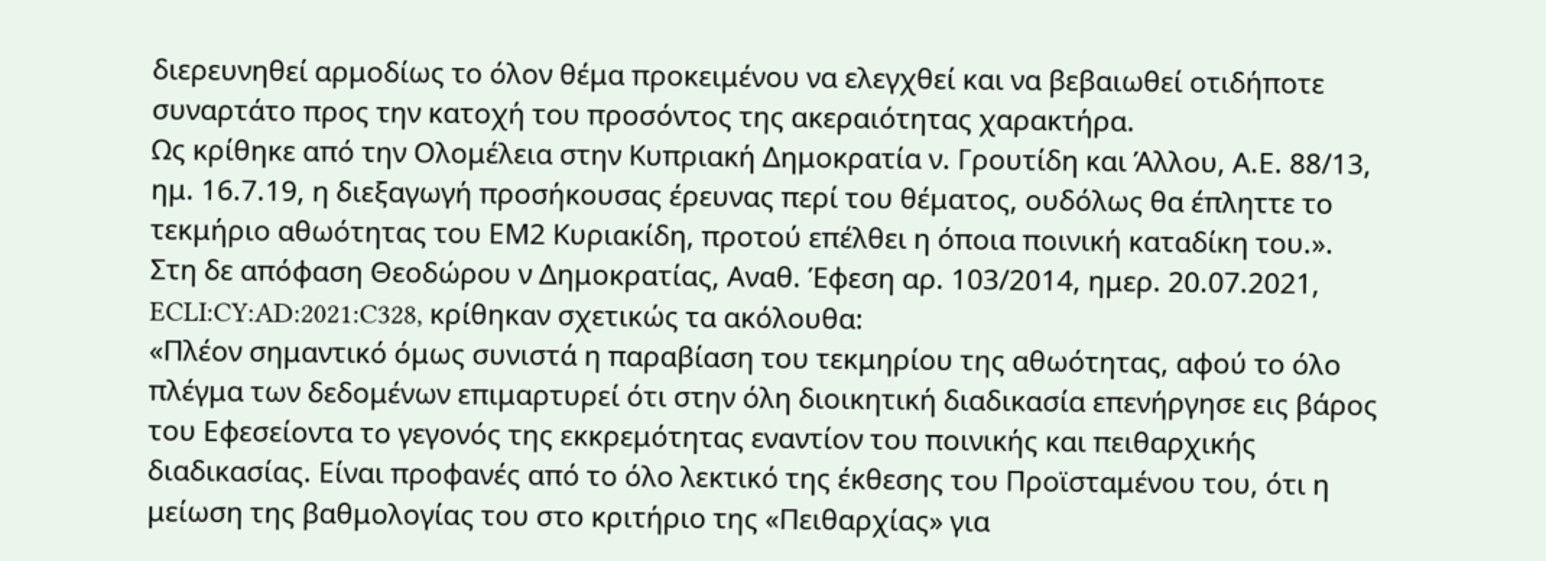διερευνηθεί αρμοδίως το όλον θέμα προκειμένου να ελεγχθεί και να βεβαιωθεί οτιδήποτε συναρτάτο προς την κατοχή του προσόντος της ακεραιότητας χαρακτήρα.
Ως κρίθηκε από την Ολομέλεια στην Κυπριακή Δημοκρατία ν. Γρουτίδη και Άλλου, Α.Ε. 88/13, ημ. 16.7.19, η διεξαγωγή προσήκουσας έρευνας περί του θέματος, ουδόλως θα έπληττε το τεκμήριο αθωότητας του ΕΜ2 Κυριακίδη, προτού επέλθει η όποια ποινική καταδίκη του.».
Στη δε απόφαση Θεοδώρου ν Δημοκρατίας, Αναθ. Έφεση αρ. 103/2014, ημερ. 20.07.2021, ECLI:CY:AD:2021:C328, κρίθηκαν σχετικώς τα ακόλουθα:
«Πλέον σημαντικό όμως συνιστά η παραβίαση του τεκμηρίου της αθωότητας, αφού το όλο πλέγμα των δεδομένων επιμαρτυρεί ότι στην όλη διοικητική διαδικασία επενήργησε εις βάρος του Εφεσείοντα το γεγονός της εκκρεμότητας εναντίον του ποινικής και πειθαρχικής διαδικασίας. Είναι προφανές από το όλο λεκτικό της έκθεσης του Προϊσταμένου του, ότι η μείωση της βαθμολογίας του στο κριτήριο της «Πειθαρχίας» για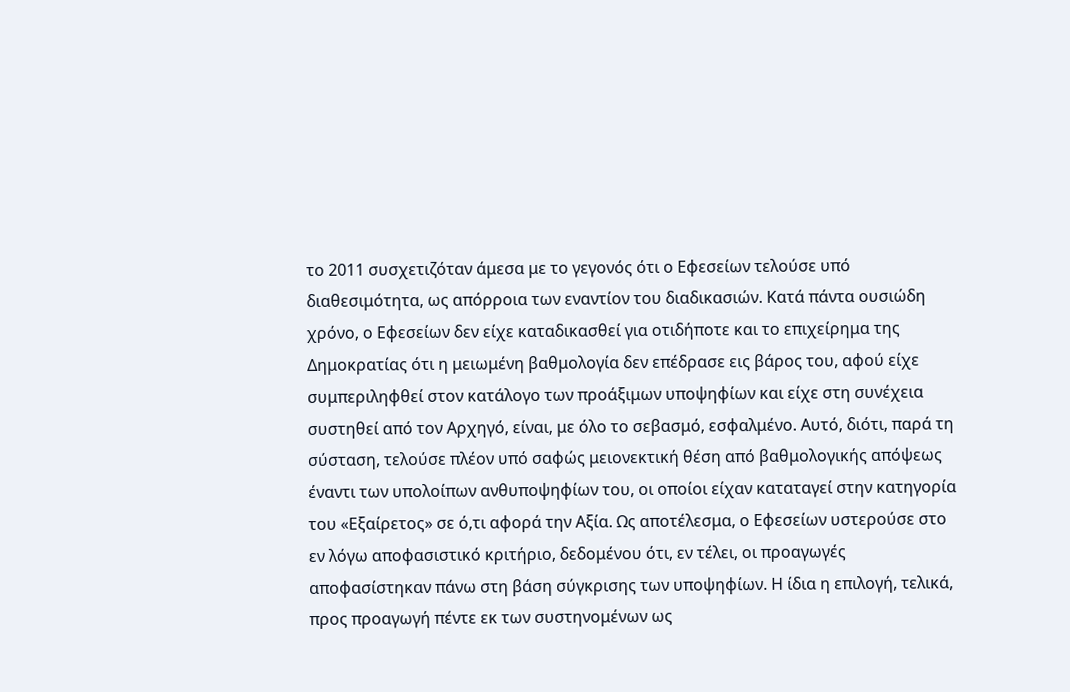το 2011 συσχετιζόταν άμεσα με το γεγονός ότι ο Εφεσείων τελούσε υπό διαθεσιμότητα, ως απόρροια των εναντίον του διαδικασιών. Κατά πάντα ουσιώδη χρόνο, ο Εφεσείων δεν είχε καταδικασθεί για οτιδήποτε και το επιχείρημα της Δημοκρατίας ότι η μειωμένη βαθμολογία δεν επέδρασε εις βάρος του, αφού είχε συμπεριληφθεί στον κατάλογο των προάξιμων υποψηφίων και είχε στη συνέχεια συστηθεί από τον Αρχηγό, είναι, με όλο το σεβασμό, εσφαλμένο. Αυτό, διότι, παρά τη σύσταση, τελούσε πλέον υπό σαφώς μειονεκτική θέση από βαθμολογικής απόψεως έναντι των υπολοίπων ανθυποψηφίων του, οι οποίοι είχαν καταταγεί στην κατηγορία του «Εξαίρετος» σε ό,τι αφορά την Αξία. Ως αποτέλεσμα, ο Εφεσείων υστερούσε στο εν λόγω αποφασιστικό κριτήριο, δεδομένου ότι, εν τέλει, οι προαγωγές αποφασίστηκαν πάνω στη βάση σύγκρισης των υποψηφίων. Η ίδια η επιλογή, τελικά, προς προαγωγή πέντε εκ των συστηνομένων ως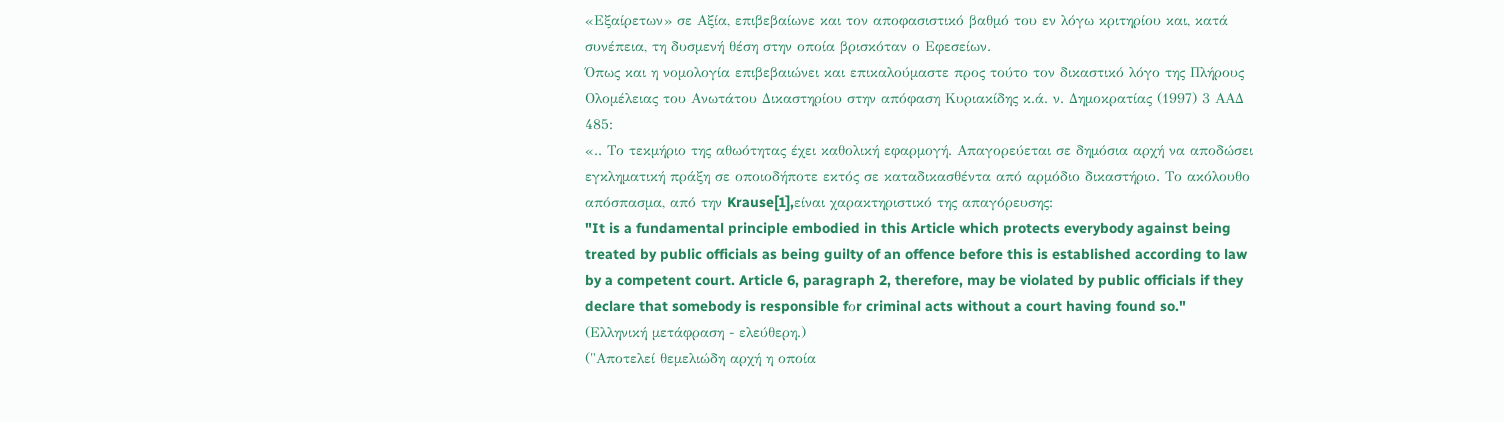«Εξαίρετων» σε Αξία, επιβεβαίωνε και τον αποφασιστικό βαθμό του εν λόγω κριτηρίου και, κατά συνέπεια, τη δυσμενή θέση στην οποία βρισκόταν ο Εφεσείων.
Όπως και η νομολογία επιβεβαιώνει και επικαλούμαστε προς τούτο τον δικαστικό λόγο της Πλήρους Ολομέλειας του Ανωτάτου Δικαστηρίου στην απόφαση Κυριακίδης κ.ά. ν. Δημοκρατίας (1997) 3 ΑΑΔ 485:
«.. Το τεκμήριο της αθωότητας έχει καθολική εφαρμογή. Απαγορεύεται σε δημόσια αρχή να αποδώσει εγκληματική πράξη σε οποιοδήποτε εκτός σε καταδικασθέντα από αρμόδιο δικαστήριο. Το ακόλουθο απόσπασμα, από την Krause[1],είναι χαρακτηριστικό της απαγόρευσης:
"It is a fundamental principle embodied in this Article which protects everybody against being treated by public officials as being guilty of an offence before this is established according to law by a competent court. Article 6, paragraph 2, therefore, may be violated by public officials if they declare that somebody is responsible fοr criminal acts without a court having found so."
(Ελληνική μετάφραση - ελεύθερη.)
("Αποτελεί θεμελιώδη αρχή η οποία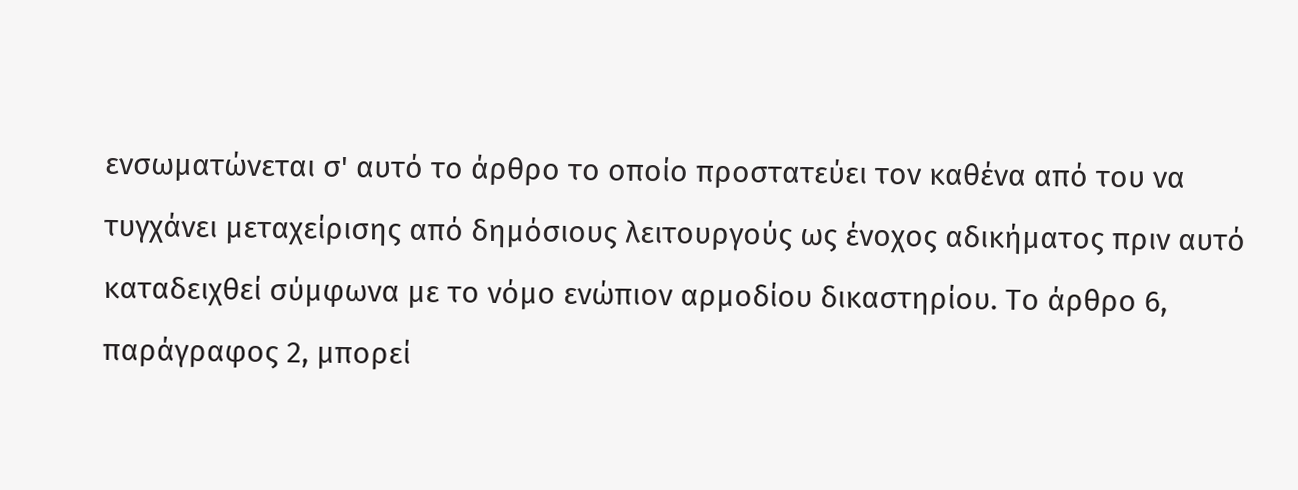ενσωματώνεται σ' αυτό το άρθρο το οποίο προστατεύει τον καθένα από του να τυγχάνει μεταχείρισης από δημόσιους λειτουργούς ως ένοχος αδικήματος πριν αυτό καταδειχθεί σύμφωνα με το νόμο ενώπιον αρμοδίου δικαστηρίου. Το άρθρο 6, παράγραφος 2, μπορεί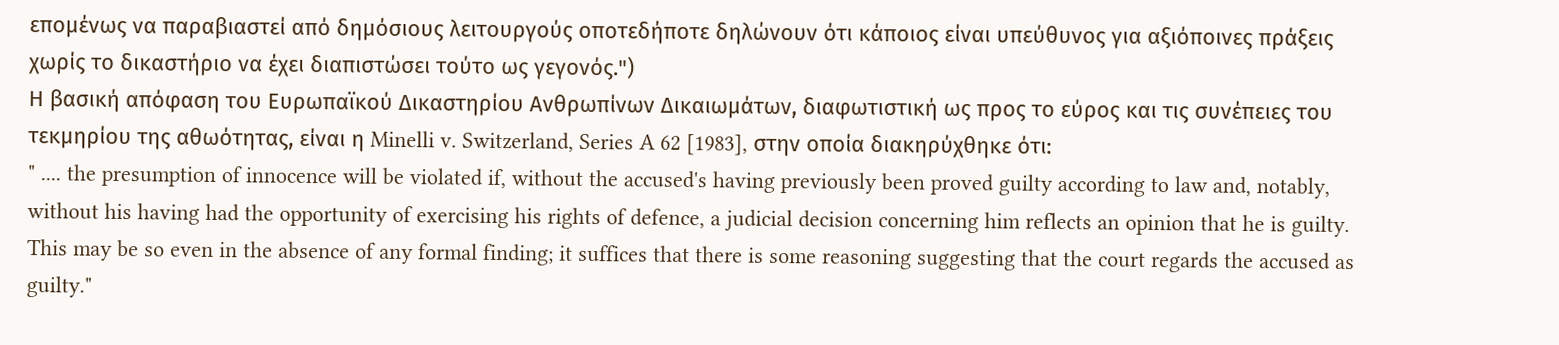επομένως να παραβιαστεί από δημόσιους λειτουργούς οποτεδήποτε δηλώνουν ότι κάποιος είναι υπεύθυνος για αξιόποινες πράξεις χωρίς το δικαστήριο να έχει διαπιστώσει τούτο ως γεγονός.")
Η βασική απόφαση του Ευρωπαϊκού Δικαστηρίου Ανθρωπίνων Δικαιωμάτων, διαφωτιστική ως προς το εύρος και τις συνέπειες του τεκμηρίου της αθωότητας, είναι η Minelli v. Switzerland, Series A 62 [1983], στην οποία διακηρύχθηκε ότι:
" .... the presumption of innocence will be violated if, without the accused's having previously been proved guilty according to law and, notably, without his having had the opportunity of exercising his rights of defence, a judicial decision concerning him reflects an opinion that he is guilty. This may be so even in the absence of any formal finding; it suffices that there is some reasoning suggesting that the court regards the accused as guilty."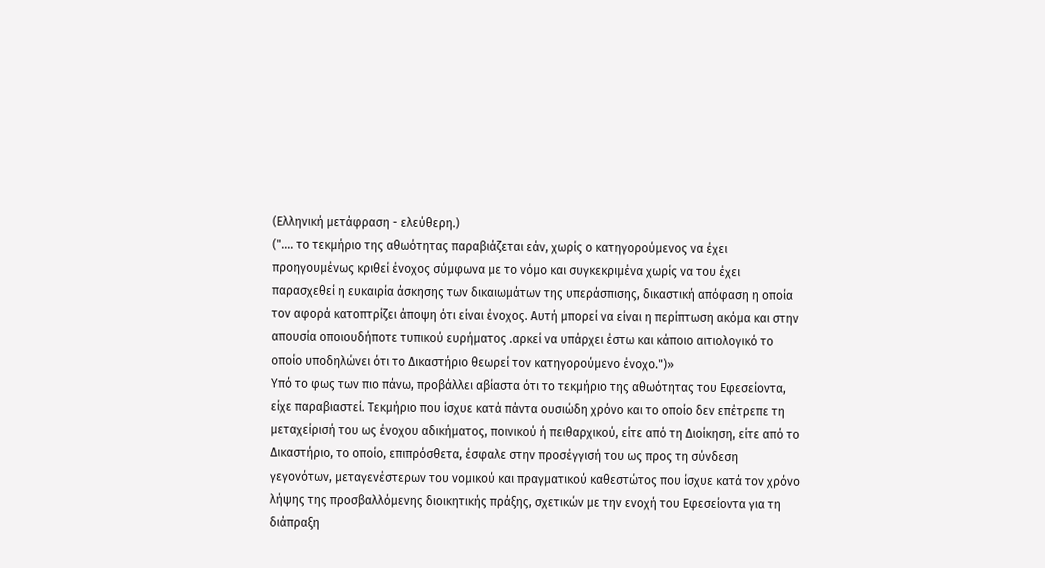(Ελληνική μετάφραση - ελεύθερη.)
(".... το τεκμήριο της αθωότητας παραβιάζεται εάν, χωρίς ο κατηγορούμενος να έχει προηγουμένως κριθεί ένοχος σύμφωνα με το νόμο και συγκεκριμένα χωρίς να του έχει παρασχεθεί η ευκαιρία άσκησης των δικαιωμάτων της υπεράσπισης, δικαστική απόφαση η οποία τον αφορά κατοπτρίζει άποψη ότι είναι ένοχος. Αυτή μπορεί να είναι η περίπτωση ακόμα και στην απουσία οποιουδήποτε τυπικού ευρήματος .αρκεί να υπάρχει έστω και κάποιο αιτιολογικό το οποίο υποδηλώνει ότι το Δικαστήριο θεωρεί τον κατηγορούμενο ένοχο.")»
Υπό το φως των πιο πάνω, προβάλλει αβίαστα ότι το τεκμήριο της αθωότητας του Εφεσείοντα, είχε παραβιαστεί. Τεκμήριο που ίσχυε κατά πάντα ουσιώδη χρόνο και το οποίο δεν επέτρεπε τη μεταχείρισή του ως ένοχου αδικήματος, ποινικού ή πειθαρχικού, είτε από τη Διοίκηση, είτε από το Δικαστήριο, το οποίο, επιπρόσθετα, έσφαλε στην προσέγγισή του ως προς τη σύνδεση γεγονότων, μεταγενέστερων του νομικού και πραγματικού καθεστώτος που ίσχυε κατά τον χρόνο λήψης της προσβαλλόμενης διοικητικής πράξης, σχετικών με την ενοχή του Εφεσείοντα για τη διάπραξη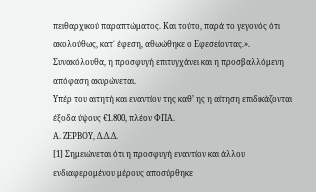πειθαρχικού παραπτώματος. Και τούτο, παρά το γεγονός ότι ακολούθως, κατ΄ έφεση, αθωώθηκε ο Εφεσείοντας.».
Συνακόλουθα, η προσφυγή επιτυγχάνει και η προσβαλλόμενη απόφαση ακυρώνεται.
Υπέρ του αιτητή και εναντίον της καθ’ ης η αίτηση επιδικάζονται έξοδα ύψους €1.800, πλέον ΦΠΑ.
Α. ΖΕΡΒΟΥ, Δ.Δ.Δ.
[1] Σημειώνεται ότι η προσφυγή εναντίον και άλλου ενδιαφερομένου μέρους αποσύρθηκε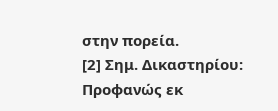στην πορεία.
[2] Σημ. Δικαστηρίου: Προφανώς εκ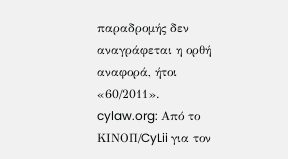παραδρομής δεν αναγράφεται η ορθή αναφορά, ήτοι «60/2011».
cylaw.org: Από το ΚΙΝOΠ/CyLii για τον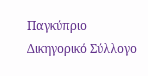Παγκύπριο Δικηγορικό Σύλλογο